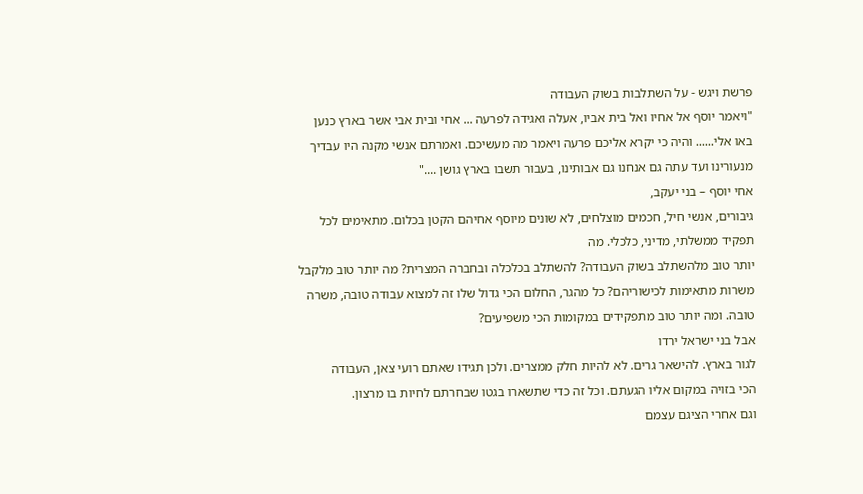פרשת ויגש - על השתלבות בשוק העבודה
"ויאמר יוסף אל אחיו ואל בית אביו, אעלה ואגידה לפרעה ... אחי ובית אבי אשר בארץ כנען באו אלי...... והיה כי יקרא אליכם פרעה ויאמר מה מעשיכם. ואמרתם אנשי מקנה היו עבדיך מנעורינו ועד עתה גם אנחנו גם אבותינו, בעבור תשבו בארץ גושן ...."
אחי יוסף – בני יעקב,
גיבורים, אנשי חיל, חכמים מוצלחים, לא שונים מיוסף אחיהם הקטן בכלום. מתאימים לכל תפקיד ממשלתי, מדיני, כלכלי. מה
יותר טוב מלהשתלב בשוק העבודה? להשתלב בכלכלה ובחברה המצרית? מה יותר טוב מלקבל
משרות מתאימות לכישוריהם? כל מהגר, החלום הכי גדול שלו זה למצוא עבודה טובה, משרה
טובה. ומה יותר טוב מתפקידים במקומות הכי משפיעים?
אבל בני ישראל ירדו
לגור בארץ. להישאר גרים. לא להיות חלק ממצרים. ולכן תגידו שאתם רועי צאן, העבודה
הכי בזויה במקום אליו הגעתם. וכל זה כדי שתשארו בגטו שבחרתם לחיות בו מרצון.
וגם אחרי הציגם עצמם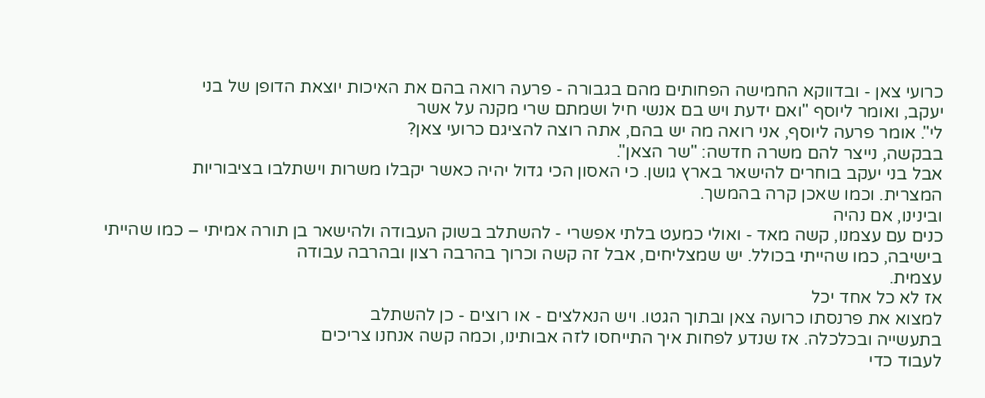כרועי צאן - ובדווקא החמישה הפחותים מהם בגבורה - פרעה רואה בהם את האיכות יוצאת הדופן של בני
יעקב, ואומר ליוסף "ואם ידעת ויש בם אנשי חיל ושמתם שרי מקנה על אשר
לי". אומר פרעה ליוסף, אני רואה מה יש בהם, אתה רוצה להציגם כרועי צאן?
בבקשה, נייצר להם משרה חדשה: "שר הצאן".
אבל בני יעקב בוחרים להישאר בארץ גושן. כי האסון הכי גדול יהיה כאשר יקבלו משרות וישתלבו בציבוריות
המצרית. וכמו שאכן קרה בהמשך.
ובינינו, אם נהיה
כנים עם עצמנו, קשה מאד - ואולי כמעט בלתי אפשרי - להשתלב בשוק העבודה ולהישאר בן תורה אמיתי – כמו שהייתי
בישיבה, כמו שהייתי בכולל. יש שמצליחים, אבל זה קשה וכרוך בהרבה רצון ובהרבה עבודה
עצמית.
אז לא כל אחד יכל
למצוא את פרנסתו כרועה צאן ובתוך הגטו. ויש הנאלצים - או רוצים - כן להשתלב
בתעשייה ובכלכלה. אז שנדע לפחות איך התייחסו לזה אבותינו, וכמה קשה אנחנו צריכים
לעבוד כדי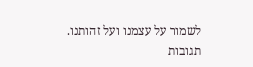לשמור על עצמנו ועל זהותנו.
תגובות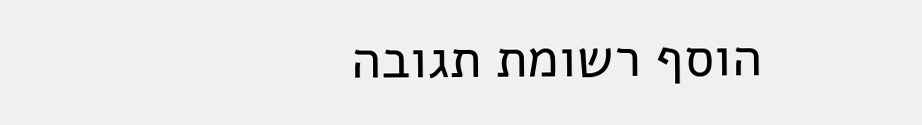הוסף רשומת תגובה